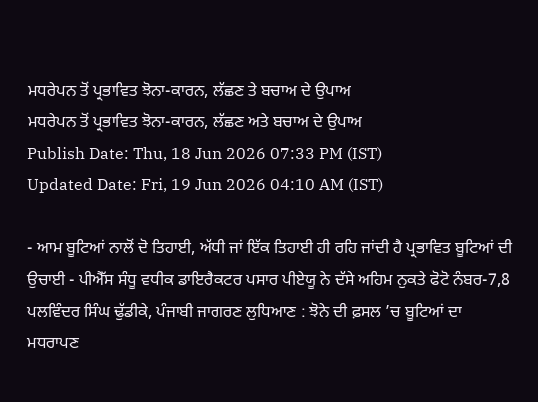ਮਧਰੇਪਨ ਤੋਂ ਪ੍ਰਭਾਵਿਤ ਝੋਨਾ-ਕਾਰਨ, ਲੱਛਣ ਤੇ ਬਚਾਅ ਦੇ ਉਪਾਅ
ਮਧਰੇਪਨ ਤੋਂ ਪ੍ਰਭਾਵਿਤ ਝੋਨਾ-ਕਾਰਨ, ਲੱਛਣ ਅਤੇ ਬਚਾਅ ਦੇ ਉਪਾਅ
Publish Date: Thu, 18 Jun 2026 07:33 PM (IST)
Updated Date: Fri, 19 Jun 2026 04:10 AM (IST)

- ਆਮ ਬੂਟਿਆਂ ਨਾਲੋਂ ਦੋ ਤਿਹਾਈ, ਅੱਧੀ ਜਾਂ ਇੱਕ ਤਿਹਾਈ ਹੀ ਰਹਿ ਜਾਂਦੀ ਹੈ ਪ੍ਰਭਾਵਿਤ ਬੂਟਿਆਂ ਦੀ ਉਚਾਈ - ਪੀਐੱਸ ਸੰਧੂ ਵਧੀਕ ਡਾਇਰੈਕਟਰ ਪਸਾਰ ਪੀਏਯੂ ਨੇ ਦੱਸੇ ਅਹਿਮ ਨੁਕਤੇ ਫੋਟੋ ਨੰਬਰ-7,8 ਪਲਵਿੰਦਰ ਸਿੰਘ ਢੁੱਡੀਕੇ, ਪੰਜਾਬੀ ਜਾਗਰਣ ਲੁਧਿਆਣ : ਝੋਨੇ ਦੀ ਫ਼ਸਲ ’ਚ ਬੂਟਿਆਂ ਦਾ ਮਧਰਾਪਣ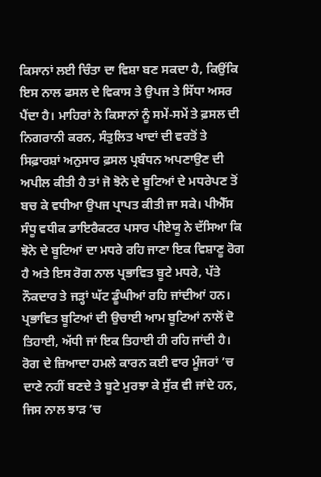ਕਿਸਾਨਾਂ ਲਈ ਚਿੰਤਾ ਦਾ ਵਿਸ਼ਾ ਬਣ ਸਕਦਾ ਹੈ, ਕਿਉਂਕਿ ਇਸ ਨਾਲ ਫਸਲ ਦੇ ਵਿਕਾਸ ਤੇ ਉਪਜ ਤੇ ਸਿੱਧਾ ਅਸਰ ਪੈਂਦਾ ਹੈ। ਮਾਹਿਰਾਂ ਨੇ ਕਿਸਾਨਾਂ ਨੂੰ ਸਮੇਂ-ਸਮੇਂ ਤੇ ਫ਼ਸਲ ਦੀ ਨਿਗਰਾਨੀ ਕਰਨ, ਸੰਤੁਲਿਤ ਖਾਦਾਂ ਦੀ ਵਰਤੋਂ ਤੇ ਸਿਫ਼ਾਰਸ਼ਾਂ ਅਨੁਸਾਰ ਫ਼ਸਲ ਪ੍ਰਬੰਧਨ ਅਪਣਾਉਣ ਦੀ ਅਪੀਲ ਕੀਤੀ ਹੈ ਤਾਂ ਜੋ ਝੋਨੇ ਦੇ ਬੂਟਿਆਂ ਦੇ ਮਧਰੇਪਣ ਤੋਂ ਬਚ ਕੇ ਵਧੀਆ ਉਪਜ ਪ੍ਰਾਪਤ ਕੀਤੀ ਜਾ ਸਕੇ। ਪੀਐੱਸ ਸੰਧੂ ਵਧੀਕ ਡਾਇਰੈਕਟਰ ਪਸਾਰ ਪੀਏਯੂ ਨੇ ਦੱਸਿਆ ਕਿ ਝੋਨੇ ਦੇ ਬੂਟਿਆਂ ਦਾ ਮਧਰੇ ਰਹਿ ਜਾਣਾ ਇਕ ਵਿਸ਼ਾਣੂ ਰੋਗ ਹੈ ਅਤੇ ਇਸ ਰੋਗ ਨਾਲ ਪ੍ਰਭਾਵਿਤ ਬੂਟੇ ਮਧਰੇ, ਪੱਤੇ ਨੌਕਦਾਰ ਤੇ ਜੜ੍ਹਾਂ ਘੱਟ ਡੂੰਘੀਆਂ ਰਹਿ ਜਾਂਦੀਆਂ ਹਨ। ਪ੍ਰਭਾਵਿਤ ਬੂਟਿਆਂ ਦੀ ਉਚਾਈ ਆਮ ਬੂਟਿਆਂ ਨਾਲੋਂ ਦੋ ਤਿਹਾਈ, ਅੱਧੀ ਜਾਂ ਇਕ ਤਿਹਾਈ ਹੀ ਰਹਿ ਜਾਂਦੀ ਹੈ। ਰੋਗ ਦੇ ਜ਼ਿਆਦਾ ਹਮਲੇ ਕਾਰਨ ਕਈ ਵਾਰ ਮੂੰਜਰਾਂ ’ਚ ਦਾਣੇ ਨਹੀਂ ਬਣਦੇ ਤੇ ਬੂਟੇ ਮੁਰਝਾ ਕੇ ਸੁੱਕ ਵੀ ਜਾਂਦੇ ਹਨ, ਜਿਸ ਨਾਲ ਝਾੜ ’ਚ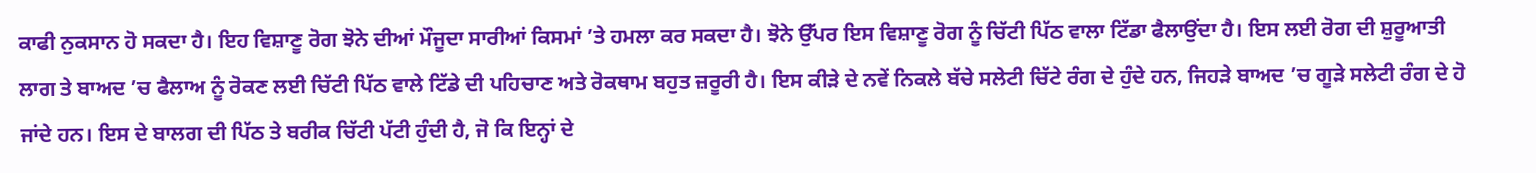ਕਾਫੀ ਨੁਕਸਾਨ ਹੋ ਸਕਦਾ ਹੈ। ਇਹ ਵਿਸ਼ਾਣੂ ਰੋਗ ਝੋਨੇ ਦੀਆਂ ਮੌਜੂਦਾ ਸਾਰੀਆਂ ਕਿਸਮਾਂ ’ਤੇ ਹਮਲਾ ਕਰ ਸਕਦਾ ਹੈ। ਝੋਨੇ ਉੱਪਰ ਇਸ ਵਿਸ਼ਾਣੂ ਰੋਗ ਨੂੰ ਚਿੱਟੀ ਪਿੱਠ ਵਾਲਾ ਟਿੱਡਾ ਫੈਲਾਉਂਦਾ ਹੈ। ਇਸ ਲਈ ਰੋਗ ਦੀ ਸ਼ੁਰੂਆਤੀ ਲਾਗ ਤੇ ਬਾਅਦ ’ਚ ਫੈਲਾਅ ਨੂੰ ਰੋਕਣ ਲਈ ਚਿੱਟੀ ਪਿੱਠ ਵਾਲੇ ਟਿੱਡੇ ਦੀ ਪਹਿਚਾਣ ਅਤੇ ਰੋਕਥਾਮ ਬਹੁਤ ਜ਼ਰੂਰੀ ਹੈ। ਇਸ ਕੀੜੇ ਦੇ ਨਵੇਂ ਨਿਕਲੇ ਬੱਚੇ ਸਲੇਟੀ ਚਿੱਟੇ ਰੰਗ ਦੇ ਹੁੰਦੇ ਹਨ, ਜਿਹੜੇ ਬਾਅਦ ’ਚ ਗੂੜੇ ਸਲੇਟੀ ਰੰਗ ਦੇ ਹੋ ਜਾਂਦੇ ਹਨ। ਇਸ ਦੇ ਬਾਲਗ ਦੀ ਪਿੱਠ ਤੇ ਬਰੀਕ ਚਿੱਟੀ ਪੱਟੀ ਹੁੰਦੀ ਹੈ, ਜੋ ਕਿ ਇਨ੍ਹਾਂ ਦੇ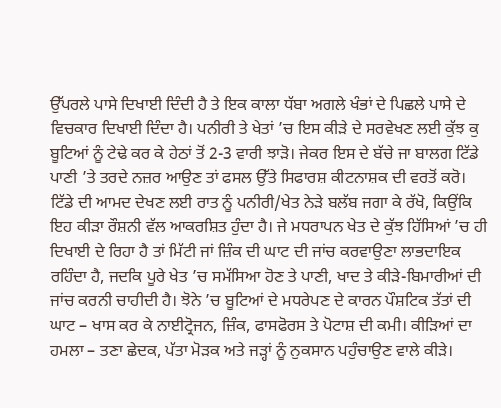ਉੱਪਰਲੇ ਪਾਸੇ ਦਿਖਾਈ ਦਿੰਦੀ ਹੈ ਤੇ ਇਕ ਕਾਲਾ ਧੱਬਾ ਅਗਲੇ ਖੰਭਾਂ ਦੇ ਪਿਛਲੇ ਪਾਸੇ ਦੇ ਵਿਚਕਾਰ ਦਿਖਾਈ ਦਿੰਦਾ ਹੈ। ਪਨੀਰੀ ਤੇ ਖੇਤਾਂ ’ਚ ਇਸ ਕੀੜੇ ਦੇ ਸਰਵੇਖਣ ਲਈ ਕੁੱਝ ਕੁ ਬੂਟਿਆਂ ਨੂੰ ਟੇਢੇ ਕਰ ਕੇ ਹੇਠਾਂ ਤੋਂ 2-3 ਵਾਰੀ ਝਾੜੋ। ਜੇਕਰ ਇਸ ਦੇ ਬੱਚੇ ਜਾ ਬਾਲਗ ਟਿੱਡੇ ਪਾਣੀ ’ਤੇ ਤਰਦੇ ਨਜ਼ਰ ਆਉਣ ਤਾਂ ਫਸਲ ਉੱਤੇ ਸਿਫਾਰਸ਼ ਕੀਟਨਾਸ਼ਕ ਦੀ ਵਰਤੋਂ ਕਰੋ। ਟਿੱਡੇ ਦੀ ਆਮਦ ਦੇਖਣ ਲਈ ਰਾਤ ਨੂੰ ਪਨੀਰੀ/ਖੇਤ ਨੇੜੇ ਬਲੱਬ ਜਗਾ ਕੇ ਰੱਖੋ, ਕਿਉਂਕਿ ਇਹ ਕੀੜਾ ਰੌਸ਼ਨੀ ਵੱਲ ਆਕਰਸ਼ਿਤ ਹੁੰਦਾ ਹੈ। ਜੇ ਮਧਰਾਪਨ ਖੇਤ ਦੇ ਕੁੱਝ ਹਿੱਸਿਆਂ ’ਚ ਹੀ ਦਿਖਾਈ ਦੇ ਰਿਹਾ ਹੈ ਤਾਂ ਮਿੱਟੀ ਜਾਂ ਜ਼ਿੰਕ ਦੀ ਘਾਟ ਦੀ ਜਾਂਚ ਕਰਵਾਉਣਾ ਲਾਭਦਾਇਕ ਰਹਿੰਦਾ ਹੈ, ਜਦਕਿ ਪੂਰੇ ਖੇਤ ’ਚ ਸਮੱਸਿਆ ਹੋਣ ਤੇ ਪਾਣੀ, ਖਾਦ ਤੇ ਕੀੜੇ-ਬਿਮਾਰੀਆਂ ਦੀ ਜਾਂਚ ਕਰਨੀ ਚਾਹੀਦੀ ਹੈ। ਝੋਨੇ ’ਚ ਬੂਟਿਆਂ ਦੇ ਮਧਰੇਪਣ ਦੇ ਕਾਰਨ ਪੌਸ਼ਟਿਕ ਤੱਤਾਂ ਦੀ ਘਾਟ – ਖਾਸ ਕਰ ਕੇ ਨਾਈਟ੍ਰੋਜਨ, ਜ਼ਿੰਕ, ਫਾਸਫੋਰਸ ਤੇ ਪੋਟਾਸ਼ ਦੀ ਕਮੀ। ਕੀੜਿਆਂ ਦਾ ਹਮਲਾ – ਤਣਾ ਛੇਦਕ, ਪੱਤਾ ਮੋੜਕ ਅਤੇ ਜੜ੍ਹਾਂ ਨੂੰ ਨੁਕਸਾਨ ਪਹੁੰਚਾਉਣ ਵਾਲੇ ਕੀੜੇ।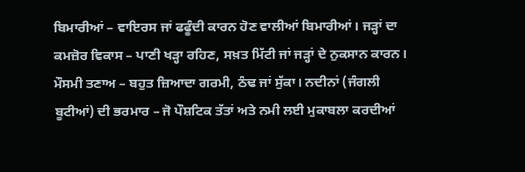ਬਿਮਾਰੀਆਂ – ਵਾਇਰਸ ਜਾਂ ਫਫੂੰਦੀ ਕਾਰਨ ਹੋਣ ਵਾਲੀਆਂ ਬਿਮਾਰੀਆਂ। ਜੜ੍ਹਾਂ ਦਾ ਕਮਜ਼ੋਰ ਵਿਕਾਸ – ਪਾਣੀ ਖੜ੍ਹਾ ਰਹਿਣ, ਸਖ਼ਤ ਮਿੱਟੀ ਜਾਂ ਜੜ੍ਹਾਂ ਦੇ ਨੁਕਸਾਨ ਕਾਰਨ। ਮੌਸਮੀ ਤਣਾਅ – ਬਹੁਤ ਜ਼ਿਆਦਾ ਗਰਮੀ, ਠੰਢ ਜਾਂ ਸੁੱਕਾ। ਨਦੀਨਾਂ (ਜੰਗਲੀ ਬੂਟੀਆਂ) ਦੀ ਭਰਮਾਰ – ਜੋ ਪੌਸ਼ਟਿਕ ਤੱਤਾਂ ਅਤੇ ਨਮੀ ਲਈ ਮੁਕਾਬਲਾ ਕਰਦੀਆਂ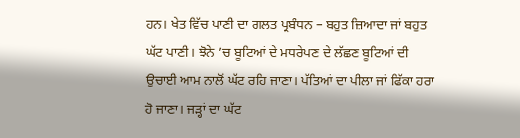ਹਨ। ਖੇਤ ਵਿੱਚ ਪਾਣੀ ਦਾ ਗਲਤ ਪ੍ਰਬੰਧਨ – ਬਹੁਤ ਜ਼ਿਆਦਾ ਜਾਂ ਬਹੁਤ ਘੱਟ ਪਾਣੀ। ਝੋਨੇ ’ਚ ਬੂਟਿਆਂ ਦੇ ਮਧਰੇਪਣ ਦੇ ਲੱਛਣ ਬੂਟਿਆਂ ਦੀ ਉਚਾਈ ਆਮ ਨਾਲੋਂ ਘੱਟ ਰਹਿ ਜਾਣਾ। ਪੱਤਿਆਂ ਦਾ ਪੀਲਾ ਜਾਂ ਫਿੱਕਾ ਹਰਾ ਹੋ ਜਾਣਾ। ਜੜ੍ਹਾਂ ਦਾ ਘੱਟ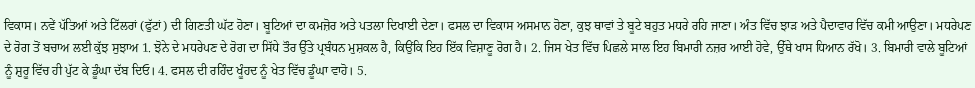ਵਿਕਾਸ। ਨਵੇਂ ਪੱਤਿਆਂ ਅਤੇ ਟਿੱਲਰਾਂ (ਫੁੱਟਾਂ) ਦੀ ਗਿਣਤੀ ਘੱਟ ਹੋਣਾ। ਬੂਟਿਆਂ ਦਾ ਕਮਜ਼ੋਰ ਅਤੇ ਪਤਲਾ ਦਿਖਾਈ ਦੇਣਾ। ਫਸਲ ਦਾ ਵਿਕਾਸ ਅਸਮਾਨ ਹੋਣਾ, ਕੁਝ ਥਾਵਾਂ ਤੇ ਬੂਟੇ ਬਹੁਤ ਮਧਰੇ ਰਹਿ ਜਾਣਾ। ਅੰਤ ਵਿੱਚ ਝਾੜ ਅਤੇ ਪੈਦਾਵਾਰ ਵਿੱਚ ਕਮੀ ਆਉਣਾ। ਮਧਰੇਪਣ ਦੇ ਰੋਗ ਤੋਂ ਬਚਾਅ ਲਈ ਕੁੱਝ ਸੁਝਾਅ 1. ਝੋਨੇ ਦੇ ਮਧਰੇਪਣ ਦੇ ਰੋਗ ਦਾ ਸਿੱਧੇ ਤੌਰ ਉੱਤੇ ਪ੍ਰਬੰਧਨ ਮੁਸ਼ਕਲ ਹੈ, ਕਿਉਂਕਿ ਇਹ ਇੱਕ ਵਿਸ਼ਾਣੂ ਰੋਗ ਹੈ। 2. ਜਿਸ ਖੇਤ ਵਿੱਚ ਪਿਛਲੇ ਸਾਲ ਇਹ ਬਿਮਾਰੀ ਨਜ਼ਰ ਆਈ ਹੋਵੇ, ਉੱਥੇ ਖਾਸ ਧਿਆਨ ਰੱਖੋ। 3. ਬਿਮਾਰੀ ਵਾਲੇ ਬੂਟਿਆਂ ਨੂੰ ਸ਼ੁਰੂ ਵਿੱਚ ਹੀ ਪੁੱਟ ਕੇ ਡੂੰਘਾ ਦੱਬ ਦਿਓ। 4. ਫਸਲ ਦੀ ਰਹਿੰਦ ਖੂੰਹਦ ਨੂੰ ਖੇਤ ਵਿੱਚ ਡੂੰਘਾ ਵਾਹੋ। 5.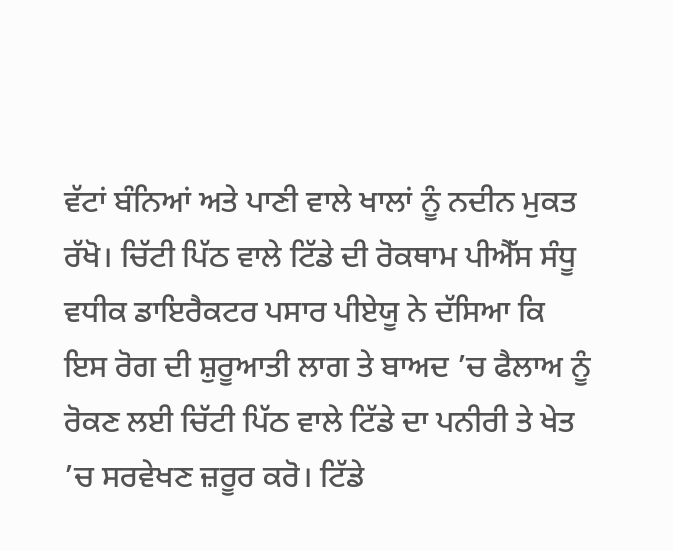ਵੱਟਾਂ ਬੰਨਿਆਂ ਅਤੇ ਪਾਣੀ ਵਾਲੇ ਖਾਲਾਂ ਨੂੰ ਨਦੀਨ ਮੁਕਤ ਰੱਖੋ। ਚਿੱਟੀ ਪਿੱਠ ਵਾਲੇ ਟਿੱਡੇ ਦੀ ਰੋਕਥਾਮ ਪੀਐੱਸ ਸੰਧੂ ਵਧੀਕ ਡਾਇਰੈਕਟਰ ਪਸਾਰ ਪੀਏਯੂ ਨੇ ਦੱਸਿਆ ਕਿ ਇਸ ਰੋਗ ਦੀ ਸ਼ੁਰੂਆਤੀ ਲਾਗ ਤੇ ਬਾਅਦ ’ਚ ਫੈਲਾਅ ਨੂੰ ਰੋਕਣ ਲਈ ਚਿੱਟੀ ਪਿੱਠ ਵਾਲੇ ਟਿੱਡੇ ਦਾ ਪਨੀਰੀ ਤੇ ਖੇਤ ’ਚ ਸਰਵੇਖਣ ਜ਼ਰੂਰ ਕਰੋ। ਟਿੱਡੇ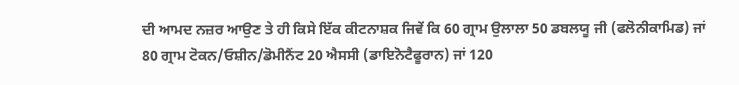ਦੀ ਆਮਦ ਨਜ਼ਰ ਆਉਣ ਤੇ ਹੀ ਕਿਸੇ ਇੱਕ ਕੀਟਨਾਸ਼ਕ ਜਿਵੇਂ ਕਿ 60 ਗ੍ਰਾਮ ਉਲਾਲਾ 50 ਡਬਲਯੂ ਜੀ (ਫਲੋਨੀਕਾਮਿਡ) ਜਾਂ 80 ਗ੍ਰਾਮ ਟੋਕਨ/ਓਸ਼ੀਨ/ਡੋਮੀਨੈਂਟ 20 ਐਸਸੀ (ਡਾਇਨੋਟੈਫੂਰਾਨ) ਜਾਂ 120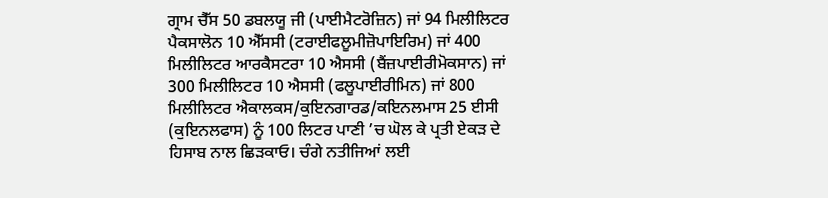ਗ੍ਰਾਮ ਚੈੱਸ 50 ਡਬਲਯੂ ਜੀ (ਪਾਈਮੈਟਰੋਜ਼ਿਨ) ਜਾਂ 94 ਮਿਲੀਲਿਟਰ ਪੈਕਸਾਲੋਨ 10 ਐੱਸਸੀ (ਟਰਾਈਫਲੂਮੀਜ਼ੋਪਾਇਰਿਮ) ਜਾਂ 400 ਮਿਲੀਲਿਟਰ ਆਰਕੈਸਟਰਾ 10 ਐਸਸੀ (ਬੈਂਜ਼ਪਾਈਰੀਮੋਕਸਾਨ) ਜਾਂ 300 ਮਿਲੀਲਿਟਰ 10 ਐਸਸੀ (ਫਲੂਪਾਈਰੀਮਿਨ) ਜਾਂ 800 ਮਿਲੀਲਿਟਰ ਐਕਾਲਕਸ/ਕੁਇਨਗਾਰਡ/ਕਇਨਲਮਾਸ 25 ਈਸੀ (ਕੁਇਨਲਫਾਸ) ਨੂੰ 100 ਲਿਟਰ ਪਾਣੀ ’ਚ ਘੋਲ ਕੇ ਪ੍ਰਤੀ ਏਕੜ ਦੇ ਹਿਸਾਬ ਨਾਲ ਛਿੜਕਾਓ। ਚੰਗੇ ਨਤੀਜਿਆਂ ਲਈ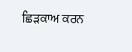ਛਿੜਕਾਅ ਕਰਨ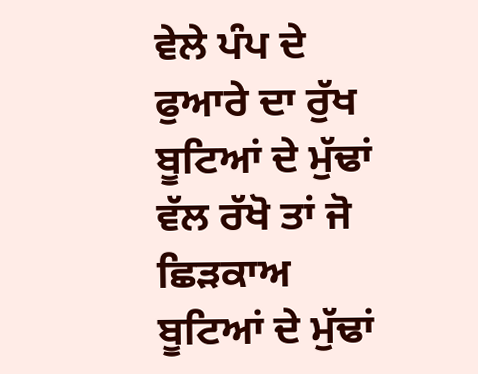ਵੇਲੇ ਪੰਪ ਦੇ ਫੁਆਰੇ ਦਾ ਰੁੱਖ ਬੂਟਿਆਂ ਦੇ ਮੁੱਢਾਂ ਵੱਲ ਰੱਖੋ ਤਾਂ ਜੋ ਛਿੜਕਾਅ ਬੂਟਿਆਂ ਦੇ ਮੁੱਢਾਂ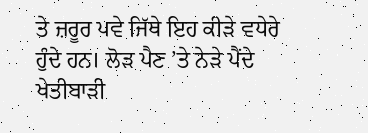ਤੇ ਜ਼ਰੂਰ ਪਵੇ ਜਿੱਥੇ ਇਹ ਕੀੜੇ ਵਧੇਰੇ ਹੁੰਦੇ ਹਨ। ਲੋੜ ਪੈਣ ’ਤੇ ਨੇੜੇ ਪੈਂਦੇ ਖੇਤੀਬਾੜੀ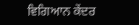ਵਿਗਿਆਨ ਕੇਂਦਰ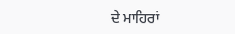ਦੇ ਮਾਹਿਰਾਂ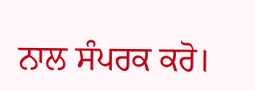ਨਾਲ ਸੰਪਰਕ ਕਰੋ।